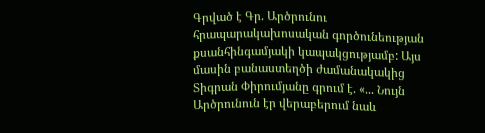Գրված է Գր. Արծրունու հրապարակախոսական գործունեության քսանհինգամյակի կապակցությամբ: Այս մասին բանաստեղծի ժամանակակից Տիգրան Փիրումյանը գրում է. «... Նույն Արծրունուն էր վերաբերում նաև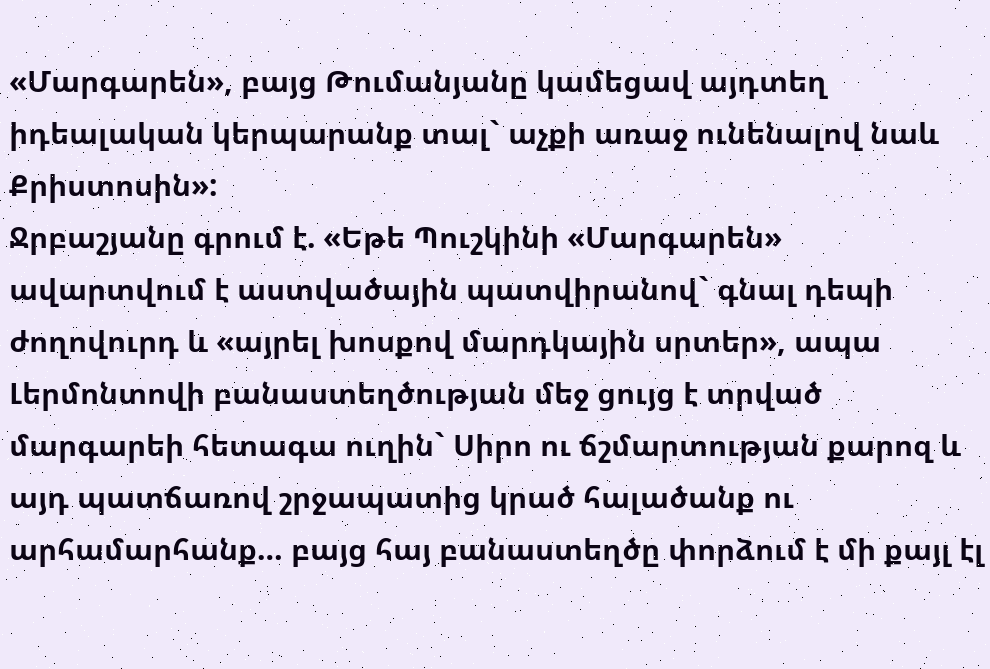«Մարգարեն», բայց Թումանյանը կամեցավ այդտեղ իդեալական կերպարանք տալ` աչքի առաջ ունենալով նաև Քրիստոսին»:
Ջրբաշյանը գրում է. «Եթե Պուշկինի «Մարգարեն» ավարտվում է աստվածային պատվիրանով` գնալ դեպի ժողովուրդ և «այրել խոսքով մարդկային սրտեր», ապա Լերմոնտովի բանաստեղծության մեջ ցույց է տրված մարգարեի հետագա ուղին` Սիրո ու ճշմարտության քարոզ և այդ պատճառով շրջապատից կրած հալածանք ու արհամարհանք… բայց հայ բանաստեղծը փորձում է մի քայլ էլ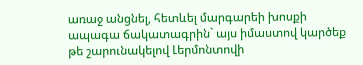առաջ անցնել, հետևել մարգարեի խոսքի ապագա ճակատագրին` այս իմաստով կարծեք թե շարունակելով Լերմոնտովի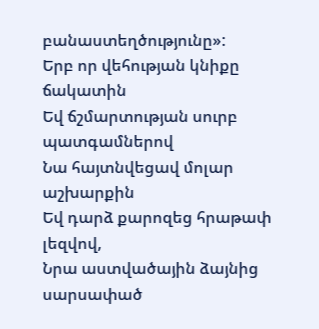բանաստեղծությունը»:
Երբ որ վեհության կնիքը ճակատին
Եվ ճշմարտության սուրբ պատգամներով
Նա հայտնվեցավ մոլար աշխարքին
Եվ դարձ քարոզեց հրաթափ լեզվով,
Նրա աստվածային ձայնից սարսափած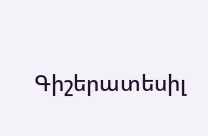Գիշերատեսիլ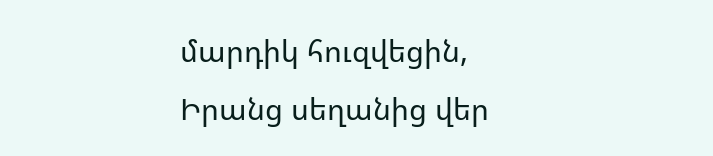մարդիկ հուզվեցին,
Իրանց սեղանից վեր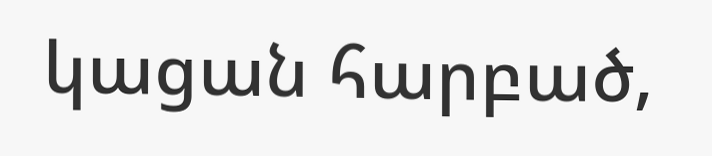կացան հարբած,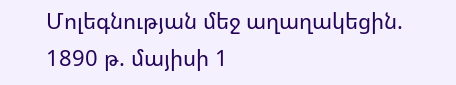Մոլեգնության մեջ աղաղակեցին.
1890 թ. մայիսի 1